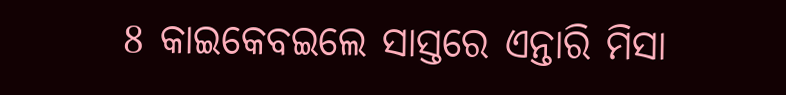8 କାଇକେବଇଲେ ସାସ୍ତରେ ଏନ୍ତାରି ମିସା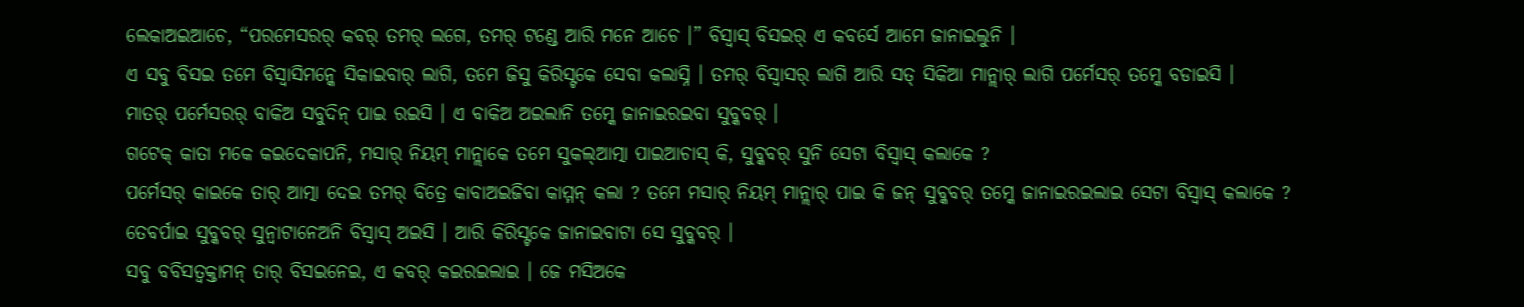ଲେକାଅଇଆଚେ, “ପରମେସରର୍ କବର୍ ତମର୍ ଲଗେ, ତମର୍ ଟଣ୍ଡେ ଆରି ମନେ ଆଚେ ।” ବିସ୍ବାସ୍ ବିସଇର୍ ଏ କବର୍ସେ ଆମେ ଜାନାଇଲୁନି ।
ଏ ସବୁ ବିସଇ ତମେ ବିସ୍ବାସିମନ୍କେ ସିକାଇବାର୍ ଲାଗି, ତମେ ଜିସୁ କିରିସ୍ଟକେ ସେବା କଲାସ୍ନି । ତମର୍ ବିସ୍ବାସର୍ ଲାଗି ଆରି ସତ୍ ସିକିଆ ମାନ୍ଲାର୍ ଲାଗି ପର୍ମେସର୍ ତମ୍କେ ବଡାଇସି ।
ମାତର୍ ପର୍ମେସରର୍ ବାକିଅ ସବୁଦିନ୍ ପାଇ ରଇସି । ଏ ବାକିଅ ଅଇଲାନି ତମ୍କେ ଜାନାଇରଇବା ସୁବ୍କବର୍ ।
ଗଟେକ୍ କାତା ମକେ କଇଦେକାପନି, ମସାର୍ ନିୟମ୍ ମାନ୍ଲାକେ ତମେ ସୁକଲ୍ଆତ୍ମା ପାଇଆଚାସ୍ କି, ସୁବ୍କବର୍ ସୁନି ସେଟା ବିସ୍ବାସ୍ କଲାକେ ?
ପର୍ମେସର୍ କାଇକେ ତାର୍ ଆତ୍ମା ଦେଇ ତମର୍ ବିତ୍ରେ କାବାଅଇଜିବା କାମ୍ମନ୍ କଲା ? ତମେ ମସାର୍ ନିୟମ୍ ମାନ୍ଲାର୍ ପାଇ କି ଜନ୍ ସୁବ୍କବର୍ ତମ୍କେ ଜାନାଇରଇଲାଇ ସେଟା ବିସ୍ବାସ୍ କଲାକେ ?
ତେବର୍ପାଇ ସୁବ୍କବର୍ ସୁନ୍ବାଟାନେଅନି ବିସ୍ବାସ୍ ଅଇସି । ଆରି କିରିସ୍ଟକେ ଜାନାଇବାଟା ସେ ସୁବ୍କବର୍ ।
ସବୁ ବବିସତ୍ବକ୍ତାମନ୍ ତାର୍ ବିସଇନେଇ, ଏ କବର୍ କଇରଇଲାଇ । ଜେ ମସିଅକେ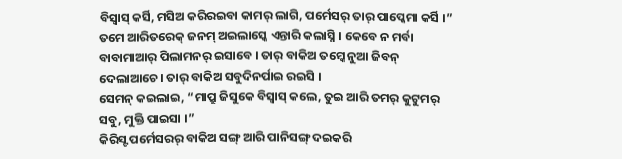ବିସ୍ବାସ୍ କର୍ସି, ମସିଅ କରିରଇବା କାମର୍ ଲାଗି, ପର୍ମେସର୍ ତାର୍ ପାପ୍କେମା କର୍ସି ।”
ତମେ ଆରିତରେକ୍ ଜନମ୍ ଅଇଲାସ୍କେ ଏନ୍ତାରି କଲାସ୍ନି । କେବେ ନ ମର୍ବା ବାବାମାଆର୍ ପିଲାମନର୍ ଇସାବେ । ତାର୍ ବାକିଅ ତମ୍କେ ନୁଆ ଜିବନ୍ ଦେଲାଆଚେ । ତାର୍ ବାକିଅ ସବୁଦିନର୍ପାଇ ରଇସି ।
ସେମନ୍ କଇଲାଇ, “ମାପ୍ରୁ ଜିସୁକେ ବିସ୍ବାସ୍ କଲେ, ତୁଇ ଆରି ତମର୍ କୁଟୁମର୍ ସବୁ, ମୁକ୍ତି ପାଇସା ।”
କିରିସ୍ଟ ପର୍ମେସରର୍ ବାକିଅ ସଙ୍ଗ୍ ଆରି ପାନିସଙ୍ଗ୍ ଦଇକରି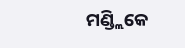ମଣ୍ଡ୍ଲିକେ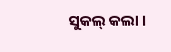ସୁକଲ୍ କଲା ।